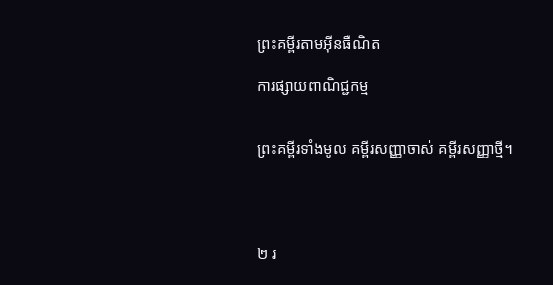ព្រះគម្ពីរតាមអ៊ីនធឺណិត

ការផ្សាយពាណិជ្ជកម្ម


ព្រះគម្ពីរទាំងមូល គម្ពីរសញ្ញាចាស់ គម្ពីរសញ្ញាថ្មី។




២ រ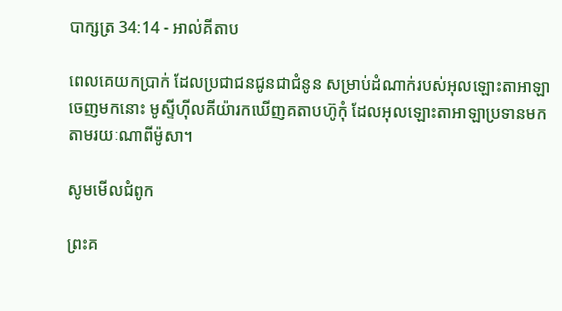បា‌ក្សត្រ 34:14 - អាល់គីតាប

ពេលគេយកប្រាក់ ដែលប្រជា‌ជនជូនជាជំនូន សម្រាប់ដំណាក់របស់អុលឡោះ‌តាអាឡាចេញមកនោះ មូស្ទីហ៊ីល‌គីយ៉ារកឃើញគតាបហ៊ូកុំ ដែលអុលឡោះ‌តាអាឡាប្រទានមក តាមរយៈណាពីម៉ូសា។

សូមមើលជំពូក

ព្រះគ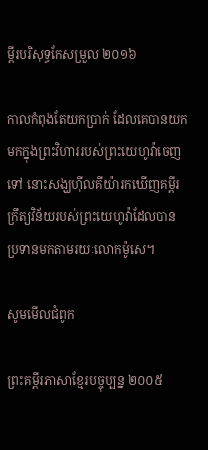ម្ពីរបរិសុទ្ធកែសម្រួល ២០១៦

កាលកំពុងតែយកប្រាក់ ដែលគេបានយកមកក្នុងព្រះ‌វិហាររបស់ព្រះ‌យេហូវ៉ាចេញទៅ នោះសង្ឃហ៊ីល‌គីយ៉ារកឃើញគម្ពីរក្រឹត្យ‌វិន័យរបស់ព្រះ‌យេហូវ៉ាដែលបានប្រទានមកតាមរយៈលោកម៉ូសេ។

សូមមើលជំពូក

ព្រះគម្ពីរភាសាខ្មែរបច្ចុប្បន្ន ២០០៥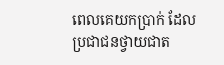ពេលគេយកប្រាក់ ដែលប្រជា‌ជនថ្វាយជាត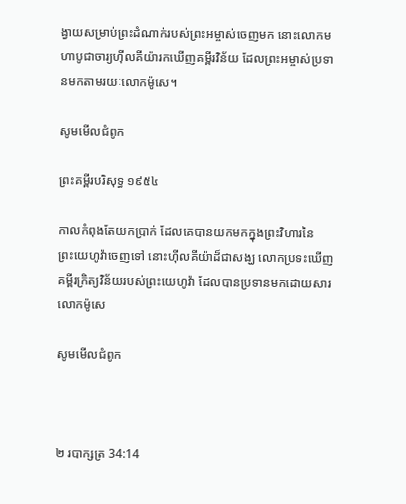ង្វាយសម្រាប់ព្រះ‌ដំណាក់របស់ព្រះ‌អម្ចាស់ចេញមក នោះលោកមហា‌បូជា‌ចារ្យហ៊ីល‌គីយ៉ារកឃើញគម្ពីរ‌វិន័យ ដែលព្រះ‌អម្ចាស់ប្រទានមកតាមរយៈលោកម៉ូសេ។

សូមមើលជំពូក

ព្រះគម្ពីរបរិសុទ្ធ ១៩៥៤

កាលកំពុងតែយកប្រាក់ ដែលគេបានយកមកក្នុងព្រះ‌វិហារនៃព្រះ‌យេហូវ៉ាចេញទៅ នោះហ៊ីល‌គីយ៉ាដ៏ជាសង្ឃ លោកប្រទះឃើញគម្ពីរក្រិត្យ‌វិន័យរបស់ព្រះ‌យេហូវ៉ា ដែលបានប្រទានមកដោយ‌សារលោកម៉ូសេ

សូមមើលជំពូក



២ របា‌ក្សត្រ 34:14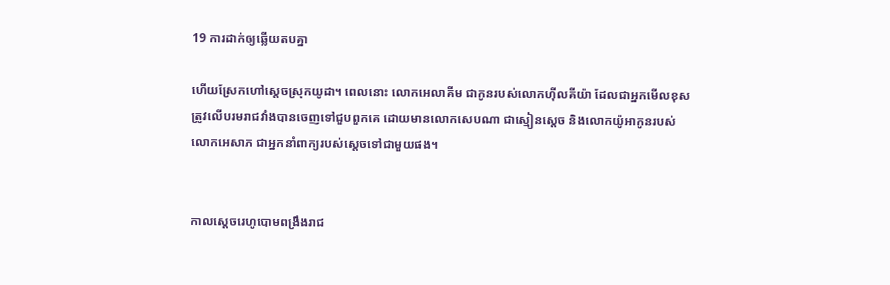19 ការដាក់ឲ្យឆ្លើយតបគ្នា

ហើយស្រែកហៅស្តេចស្រុកយូដា។ ពេលនោះ លោកអេលា‌គីម ជាកូនរបស់លោកហ៊ីល‌គីយ៉ា ដែលជាអ្នកមើលខុសត្រូវលើបរមរាជវាំងបានចេញទៅជួបពួកគេ ដោយមានលោកសេបណា ជាស្មៀនស្តេច និងលោកយ៉ូអាកូនរបស់លោកអេសាភ ជាអ្នកនាំពាក្យរបស់ស្តេចទៅជាមួយផង។


កាលស្តេចរេហូ‌បោមពង្រឹងរាជ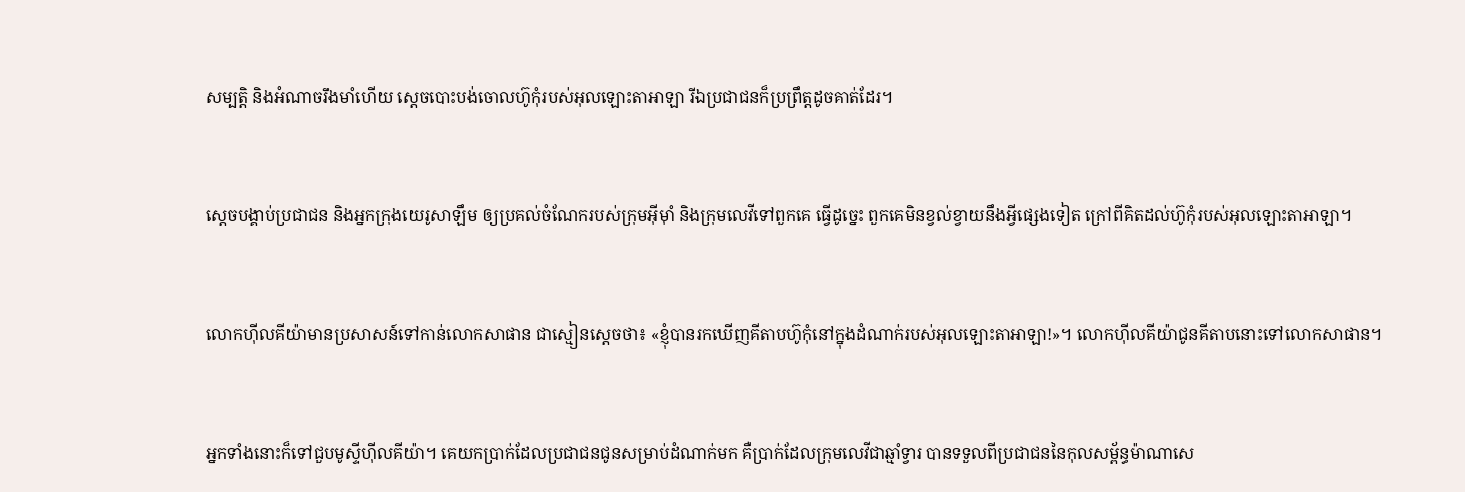សម្បត្តិ និងអំណាចរឹង‌មាំហើយ ស្តេចបោះបង់ចោលហ៊ូកុំរបស់អុលឡោះ‌តាអាឡា រីឯប្រជា‌ជនក៏ប្រព្រឹត្តដូចគាត់ដែរ។


ស្តេចបង្គាប់ប្រជា‌ជន និងអ្នកក្រុងយេរូ‌សាឡឹម ឲ្យប្រគល់ចំណែករបស់ក្រុមអ៊ីមុាំ និងក្រុមលេវីទៅពួកគេ ធ្វើដូច្នេះ ពួកគេមិនខ្វល់ខ្វាយនឹងអ្វីផ្សេងទៀត ក្រៅពីគិតដល់ហ៊ូកុំរបស់អុលឡោះ‌តាអាឡា។


លោកហ៊ីល‌គីយ៉ាមានប្រសាសន៍ទៅកាន់លោកសាផាន ជាស្មៀនស្តេចថា៖ «ខ្ញុំបានរកឃើញគីតាបហ៊ូកុំនៅក្នុងដំណាក់របស់អុលឡោះ‌តាអាឡា!»។ លោកហ៊ីល‌គីយ៉ាជូនគីតាបនោះទៅលោកសាផាន។


អ្នកទាំងនោះក៏ទៅជួបមូស្ទីហ៊ីល‌គីយ៉ា។ គេយកប្រាក់ដែលប្រជា‌ជនជូនសម្រាប់ដំណាក់មក គឺប្រាក់ដែលក្រុមលេវីជាឆ្មាំទ្វារ បានទទួលពីប្រជា‌ជននៃកុល‌សម្ព័ន្ធម៉ាណា‌សេ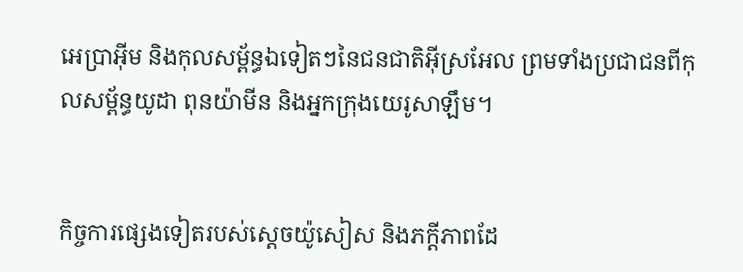អេ‌ប្រា‌អ៊ីម និងកុល‌សម្ព័ន្ធឯទៀតៗនៃជន‌ជាតិអ៊ីស្រ‌អែល ព្រមទាំងប្រជា‌ជនពីកុល‌សម្ព័ន្ធយូដា ពុន‌យ៉ាមីន និងអ្នកក្រុងយេរូ‌សាឡឹម។


កិច្ចការផ្សេងទៀតរបស់ស្តេចយ៉ូ‌សៀស និងភក្តី‌ភាពដែ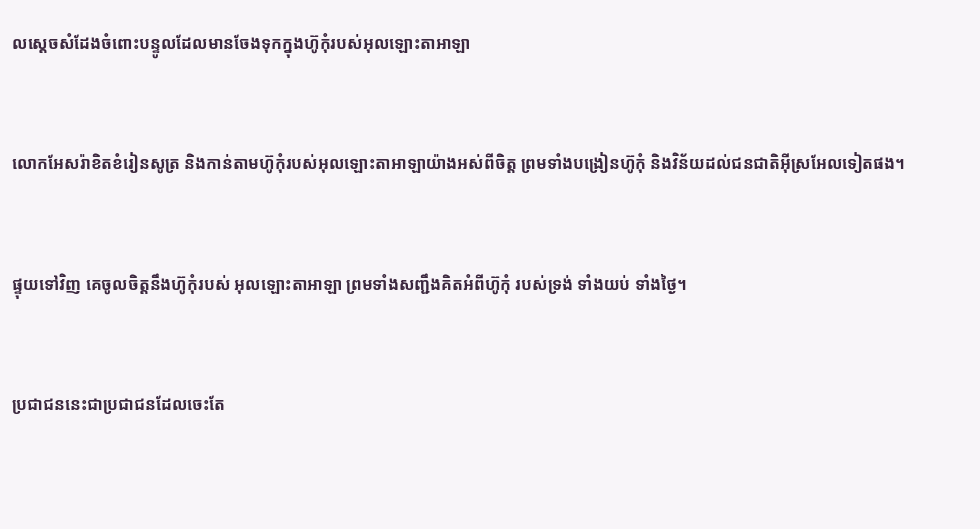លស្តេចសំដែងចំពោះបន្ទូលដែលមានចែងទុកក្នុងហ៊ូកុំរបស់អុលឡោះ‌តាអាឡា


លោកអែសរ៉ាខិត‌ខំរៀនសូត្រ និងកាន់តាមហ៊ូកុំរបស់អុលឡោះ‌តាអាឡាយ៉ាងអស់ពីចិត្ត ព្រមទាំងបង្រៀនហ៊ូកុំ និងវិន័យដល់ជន‌ជាតិអ៊ីស្រ‌អែលទៀតផង។


ផ្ទុយទៅវិញ គេចូលចិត្តនឹងហ៊ូកុំរបស់ អុលឡោះ‌តាអាឡា ព្រមទាំងសញ្ជឹងគិតអំពីហ៊ូកុំ របស់ទ្រង់ ទាំងយប់ ទាំងថ្ងៃ។


ប្រជា‌ជននេះជាប្រជា‌ជនដែលចេះតែ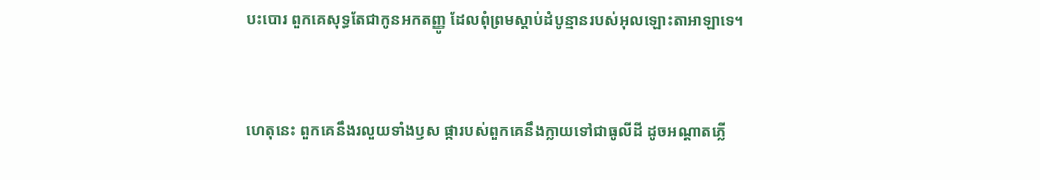បះ‌បោរ ពួកគេសុទ្ធតែជាកូនអកតញ្ញូ ដែលពុំព្រមស្ដាប់ដំបូន្មានរបស់អុលឡោះ‌តាអាឡាទេ។


ហេតុនេះ ពួកគេនឹងរលួយទាំងឫស ផ្ការបស់ពួកគេនឹងក្លាយទៅជាធូលីដី ដូចអណ្ដាតភ្លើ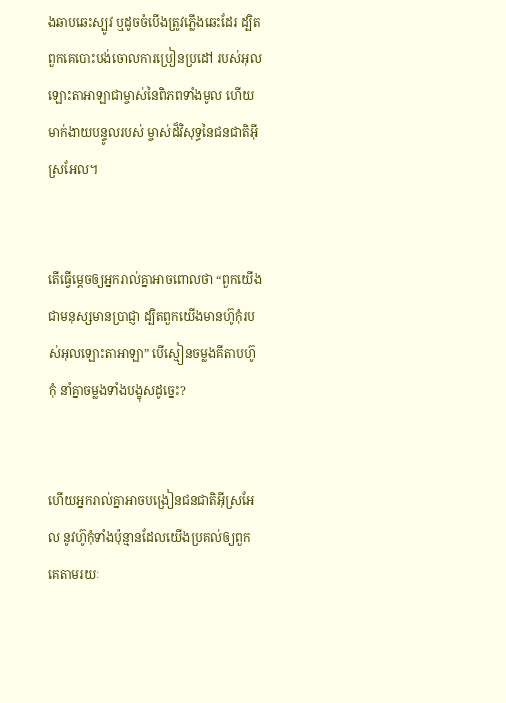ងឆាប‌ឆេះស្បូវ ឬដូចចំបើងត្រូវភ្លើងឆេះដែរ ដ្បិតពួកគេបោះបង់ចោលការប្រៀន‌ប្រដៅ របស់អុលឡោះ‌តាអាឡាជាម្ចាស់នៃពិភពទាំងមូល ហើយមាក់ងាយបន្ទូលរបស់ ម្ចាស់ដ៏‌វិសុទ្ធនៃជន‌ជាតិអ៊ីស្រ‌អែល។


តើធ្វើម្ដេចឲ្យអ្នករាល់គ្នាអាចពោលថា “ពួកយើងជាមនុស្សមានប្រាជ្ញា ដ្បិតពួកយើងមានហ៊ូកុំរបស់អុលឡោះ‌តាអាឡា” បើស្មៀនចម្លងគីតាបហ៊ូកុំ នាំគ្នាចម្លងទាំងបង្ខុសដូច្នេះ?


ហើយអ្នករាល់គ្នាអាចបង្រៀនជន‌ជាតិអ៊ីស្រ‌អែល នូវហ៊ូកុំទាំងប៉ុន្មានដែលយើងប្រគល់ឲ្យពួកគេតាមរយៈ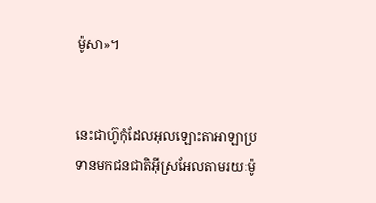ម៉ូសា»។


នេះជាហ៊ូកុំដែលអុលឡោះ‌តាអាឡាប្រទានមកជន‌ជាតិអ៊ីស្រ‌អែលតាមរយៈម៉ូ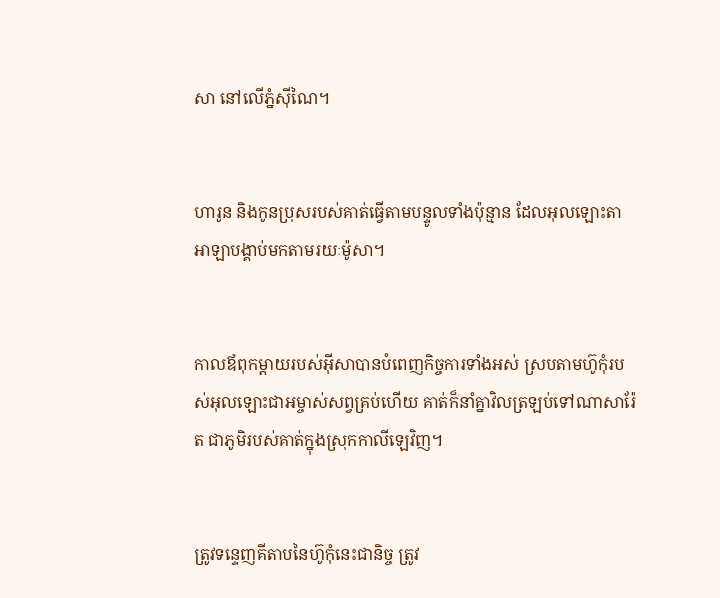សា នៅលើភ្នំស៊ីណៃ។


ហារូន និងកូនប្រុសរបស់គាត់ធ្វើតាមបន្ទូលទាំងប៉ុន្មាន ដែលអុលឡោះ‌តាអាឡាបង្គាប់មកតាមរយៈម៉ូសា។


កាលឪពុក‌ម្តាយរបស់អ៊ីសាបានបំពេញកិច្ចការទាំងអស់ ស្របតាមហ៊ូកុំរបស់អុលឡោះ‌ជាអម្ចាស់សព្វគ្រប់ហើយ គាត់ក៏នាំគ្នាវិលត្រឡប់ទៅណាសា‌រ៉ែត ជាភូមិរបស់គាត់ក្នុងស្រុកកាលី‌ឡេវិញ។


ត្រូវទន្ទេញគីតាបនៃហ៊ូកុំនេះជា‌និច្ច ត្រូវ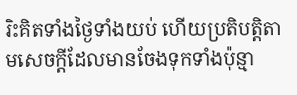រិះគិតទាំងថ្ងៃទាំងយប់ ហើយប្រតិបត្តិតាមសេចក្តីដែលមានចែងទុកទាំងប៉ុន្មា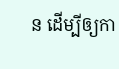ន ដើម្បីឲ្យកា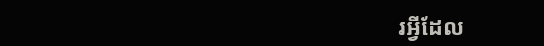រអ្វីដែល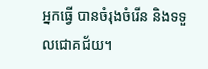អ្នកធ្វើ បានចំរុងចំរើន និងទទួលជោគ‌ជ័យ។